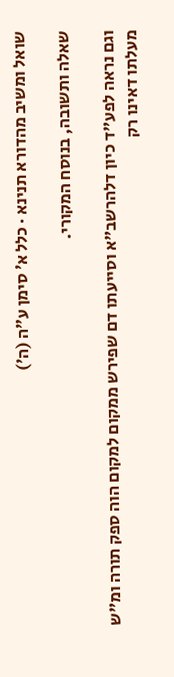שואל ומשיב מהדורא תנינא · כלל א׳ סימן ע״ה (ה׳)

שאלה ותשובה, בנוסח המקורי.

וגם נראה לפע"ד כיון דלהרשב"א וסייעתו דם שפירש ממקום למקום הוה ספק תורה ומ"ש מעלתו דאינו רק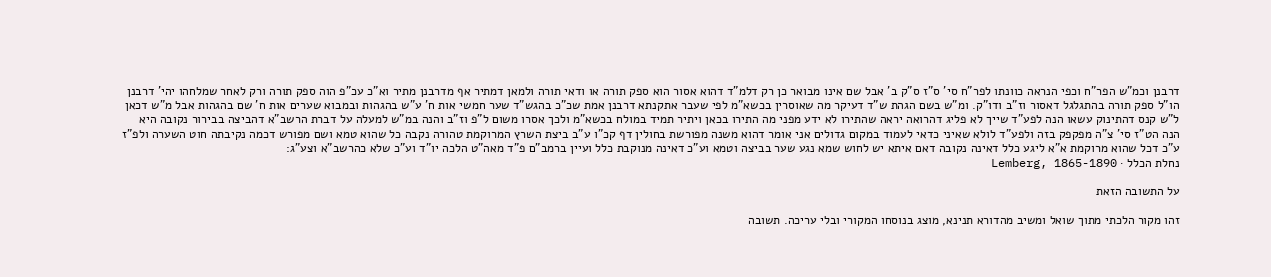דרבנן וכמ"ש הפר"ח וכפי הנראה כוונתו לפר"ח סי' ס"ז ס"ק ב' אבל שם אינו מבואר כן רק דלמ"ד דהוא אסור הוא ספק תורה או ודאי תורה ולמאן דמתיר אף מדרבנן מתיר וא"כ עכ"פ הוה ספק תורה ורק לאחר שמלחהו יהי' דרבנן הו"ל ספק תורה בהתגלגל דאסור וז"ב ודו"ק. ומ"ש בשם הגהת ש"ד דעיקר מה שאוסרין בכשא"מ לפי שעבר אתקנתא דרבנן אמת שכ"כ בהגש"ד שער חמשי אות ח' ע"ש בהגהות ובמבוא שערים אות ח' שם בהגהות אבל מ"ש דכאן ל"ש קנס דהתינוק עשאו הנה לפע"ד שייך לא פליג דהרואה יראה שהתירו לא ידע מפני מה התירו בכאן ויתיר תמיד במולח בכשא"מ ולכך אסרו משום ל"פ וז"ב והנה במ"ש למעלה על דברת הרשב"א דהביצה בבירור נקובה היא הנה הט"ז סי' צ"ה מפקפק בזה ולפע"ד לולא שאיני כדאי לעמוד במקום גדולים אני אומר דהוא משנה מפורשת בחולין דף קכ"ו ע"ב ביצת השרץ המרוקמת טהורה נקבה כל שהוא טמא ושם מפורש דכמה נקיבתה חוט השערה ולפ"ז ע"כ דכל שהוא מרוקמת א"א ליגע כלל דאינה נקובה דאם איתא יש לחוש שמא נגע שער בביצה וטמא וע"כ דאינה מנוקבת כלל ועיין ברמב"ם פ"ד מאה"ט הלכה יו"ד וע"כ שלא כהרשב"א וצע"ג:
נחלת הכלל · Lemberg, 1865-1890

על התשובה הזאת

זהו מקור הלכתי מתוך שואל ומשיב מהדורא תנינא, מוצג בנוסחו המקורי ובלי עריכה. תשובה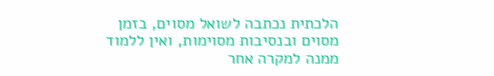הלכתית נכתבה לשואל מסוים, בזמן מסוים ובנסיבות מסוימות, ואין ללמוד ממנה למקרה אחר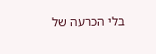בלי הכרעה של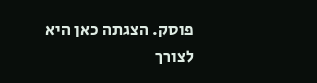פוסק. הצגתה כאן היא לצורך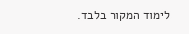לימוד המקור בלבד.